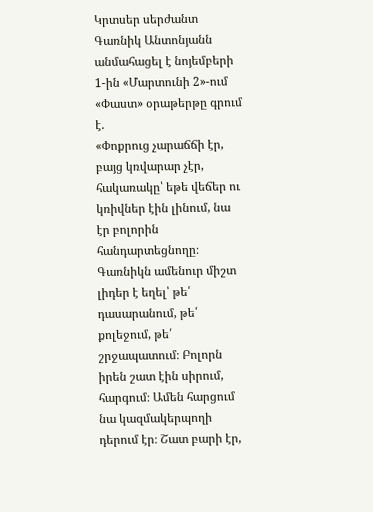Կրտսեր սերժանտ Գառնիկ Անտոնյանն անմահացել է նոյեմբերի 1-ին «Մարտունի 2»-ում
«Փաստ» օրաթերթը գրում է.
«Փոքրուց չարաճճի էր, բայց կռվարար չէր, հակառակը՝ եթե վեճեր ու կռիվներ էին լինում, նա էր բոլորին հանդարտեցնողը։ Գառնիկն ամենուր միշտ լիդեր է եղել՝ թե՛ դասարանում, թե՛ քոլեջում, թե՛ շրջապատում։ Բոլորն իրեն շատ էին սիրում, հարգում։ Ամեն հարցում նա կազմակերպողի դերում էր։ Շատ բարի էր,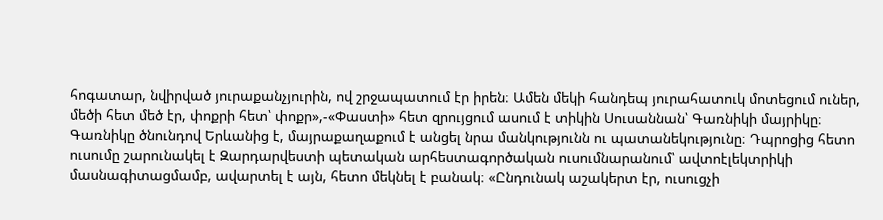հոգատար, նվիրված յուրաքանչյուրին, ով շրջապատում էր իրեն։ Ամեն մեկի հանդեպ յուրահատուկ մոտեցում ուներ, մեծի հետ մեծ էր, փոքրի հետ՝ փոքր»,-«Փաստի» հետ զրույցում ասում է տիկին Սուսաննան՝ Գառնիկի մայրիկը։
Գառնիկը ծնունդով Երևանից է, մայրաքաղաքում է անցել նրա մանկությունն ու պատանեկությունը։ Դպրոցից հետո ուսումը շարունակել է Զարդարվեստի պետական արհեստագործական ուսումնարանում՝ ավտոէլեկտրիկի մասնագիտացմամբ, ավարտել է այն, հետո մեկնել է բանակ։ «Ընդունակ աշակերտ էր, ուսուցչի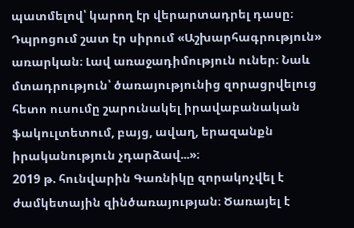պատմելով՝ կարող էր վերարտադրել դասը։ Դպրոցում շատ էր սիրում «Աշխարհագրություն» առարկան։ Լավ առաջադիմություն ուներ։ Նաև մտադրություն՝ ծառայությունից զորացրվելուց հետո ուսումը շարունակել իրավաբանական ֆակուլտետում, բայց, ավաղ, երազանքն իրականություն չդարձավ...»։
2019 թ. հունվարին Գառնիկը զորակոչվել է ժամկետային զինծառայության։ Ծառայել է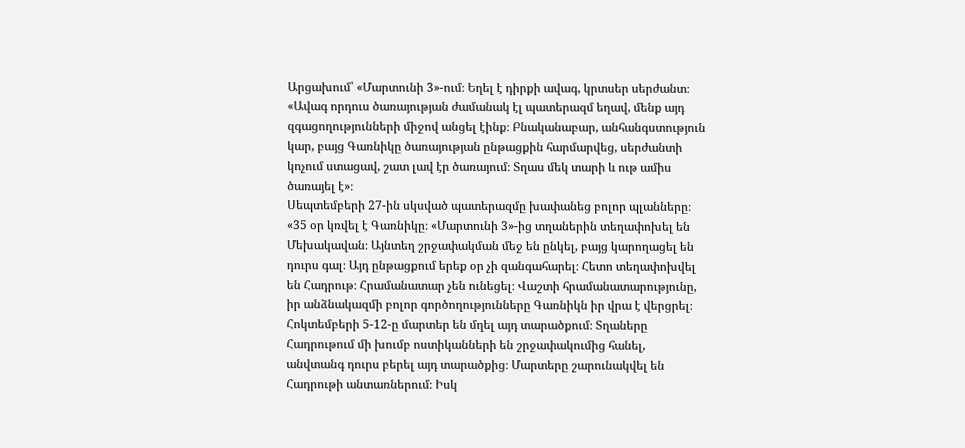Արցախում՝ «Մարտունի 3»-ում։ Եղել է դիրքի ավագ, կրտսեր սերժանտ։ «Ավագ որդուս ծառայության ժամանակ էլ պատերազմ եղավ, մենք այդ զգացողությունների միջով անցել էինք։ Բնականաբար, անհանգստություն կար, բայց Գառնիկը ծառայության ընթացքին հարմարվեց, սերժանտի կոչում ստացավ, շատ լավ էր ծառայում։ Տղաս մեկ տարի և ութ ամիս ծառայել է»։
Սեպտեմբերի 27-ին սկսված պատերազմը խափանեց բոլոր պլանները։ «35 օր կռվել է Գառնիկը։ «Մարտունի 3»-ից տղաներին տեղափոխել են Մեխակավան։ Այնտեղ շրջափակման մեջ են ընկել, բայց կարողացել են դուրս գալ։ Այդ ընթացքում երեք օր չի զանգահարել։ Հետո տեղափոխվել են Հադրութ։ Հրամանատար չեն ունեցել։ Վաշտի հրամանատարությունը, իր անձնակազմի բոլոր գործողությունները Գառնիկն իր վրա է վերցրել։ Հոկտեմբերի 5-12-ը մարտեր են մղել այդ տարածքում։ Տղաները Հադրութում մի խումբ ոստիկանների են շրջափակումից հանել, անվտանգ դուրս բերել այդ տարածքից։ Մարտերը շարունակվել են Հադրութի անտառներում։ Իսկ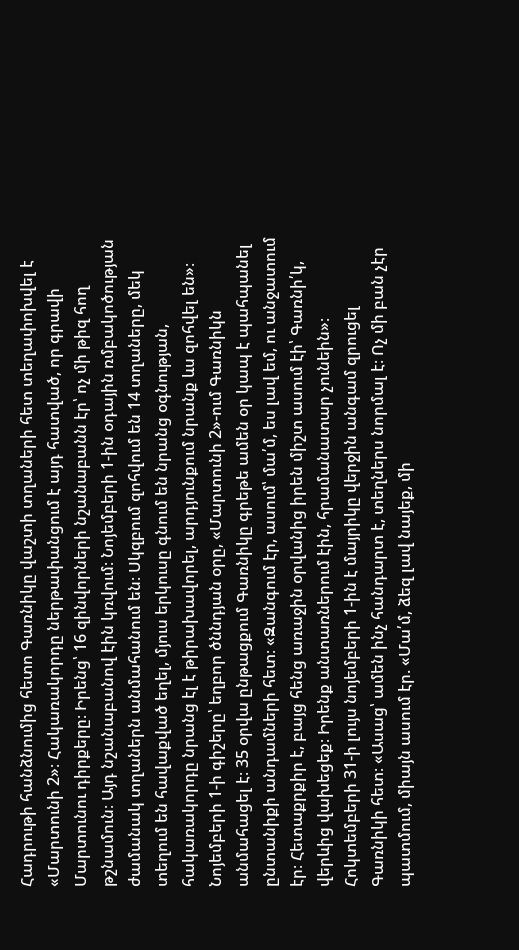Հադրութի հանձնումից հետո Գառնիկը վաշտի տղաների հետ տեղափոխվել է «Մարտունի 2»։ Հակառակորդը ներթափանցում է այդ հատված, որ գրավի Մարտունու դիրքերը։ Իրենց՝ 16 զինվորների նշանաբանն էր՝ ոչ մի թիզ հող թշնամուն։ Այդ նշանաբանով էին կռվում։ Նոյեմբերի 1-ին օդային ռմբակոծության ժամանակ տղաներն անմահանում են։ Սկզբում զոհվում են 14 տղաները, մեկ տեղում են հավաքված եղել, մյուս երկուսը գնում են նրանց օգնության, հակառակորդը նրանց էլ է թիրախավորել, արդյունքում նրանք ևս զոհվել են»։
Նոյեմբերի 1-ի գիշերը՝ եղբոր ծննդյան օրը, «Մարտունի 2»-ում Գառնիկն անմահացել է։ 35 օրվա ընթացքում Գառնիկը գրեթե ամեն օր կապ է պահպանել ընտանիքի անդամների հետ։ «Զանգում էր, ասում՝ մա՛մ, ես լավ եմ, ու անջատում էր։ Հետաքրքիր է, բայց հենց առաջին օրվանից իրեն միշտ ասում էի՝ Գառնի՛կ, վերևից վախեցեք։ Իրենք անտառներում էին, հրամանատար չունեին»։
Հոկտեմբերի 31-ի լույս նոյեմբերի 1-ին է մայրիկը վերջին անգամ զրուցել Գառնիկի հետ։ «Ասաց՝ ամեն ինչ հանդարտ է, տեղներս նորմալ է։ Ոչ մի բան չէր պատմում, միայն ասում էր. «Մա՛մ, ձեզ լավ նայեք, մի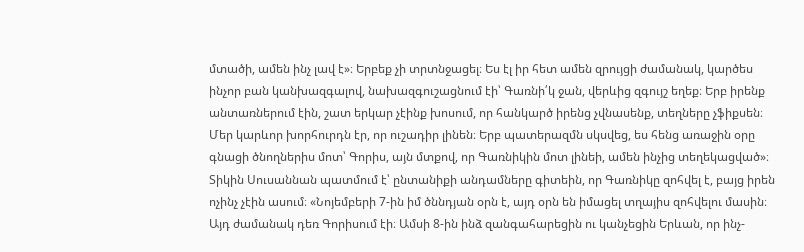մտածի, ամեն ինչ լավ է»։ Երբեք չի տրտնջացել։ Ես էլ իր հետ ամեն զրույցի ժամանակ, կարծես ինչոր բան կանխազգալով, նախազգուշացնում էի՝ Գառնի՛կ ջան, վերևից զգույշ եղեք։ Երբ իրենք անտառներում էին, շատ երկար չէինք խոսում, որ հանկարծ իրենց չվնասենք, տեղները չֆիքսեն։ Մեր կարևոր խորհուրդն էր, որ ուշադիր լինեն։ Երբ պատերազմն սկսվեց, ես հենց առաջին օրը գնացի ծնողներիս մոտ՝ Գորիս, այն մտքով, որ Գառնիկին մոտ լինեի, ամեն ինչից տեղեկացված»։
Տիկին Սուսաննան պատմում է՝ ընտանիքի անդամները գիտեին, որ Գառնիկը զոհվել է, բայց իրեն ոչինչ չէին ասում։ «Նոյեմբերի 7-ին իմ ծննդյան օրն է, այդ օրն են իմացել տղայիս զոհվելու մասին։ Այդ ժամանակ դեռ Գորիսում էի։ Ամսի 8-ին ինձ զանգահարեցին ու կանչեցին Երևան, որ ինչ-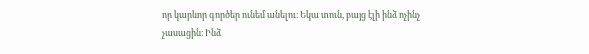որ կարևոր գործեր ունեմ անելու։ Եկա տուն, բայց էլի ինձ ոչինչ չասացին։ Ինձ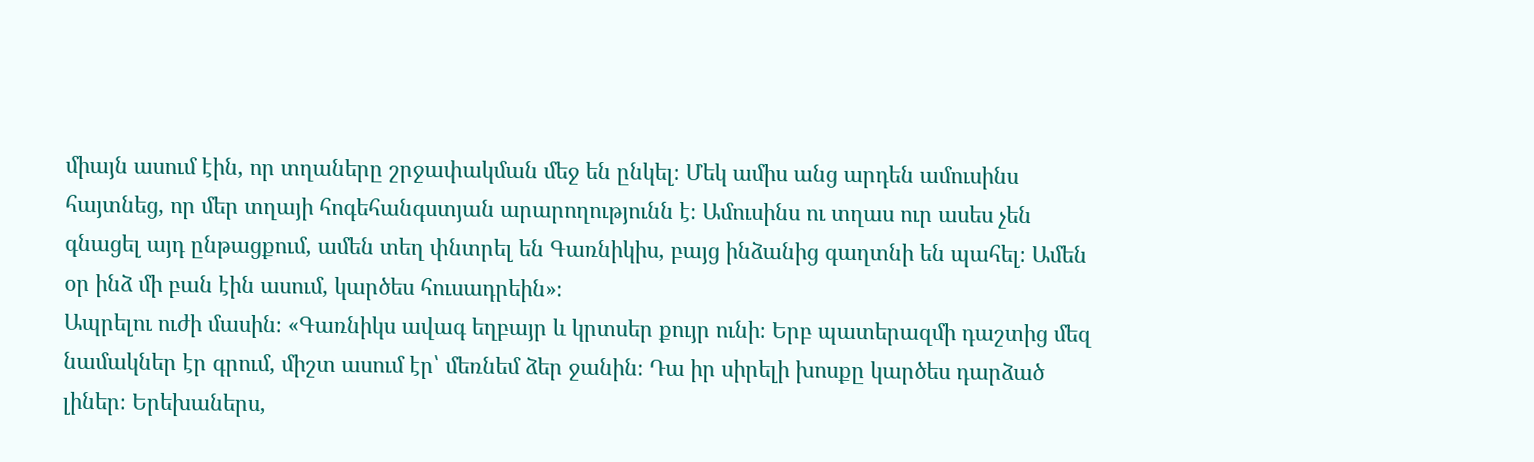միայն ասում էին, որ տղաները շրջափակման մեջ են ընկել։ Մեկ ամիս անց արդեն ամուսինս հայտնեց, որ մեր տղայի հոգեհանգստյան արարողությունն է։ Ամուսինս ու տղաս ուր ասես չեն գնացել այդ ընթացքում, ամեն տեղ փնտրել են Գառնիկիս, բայց ինձանից գաղտնի են պահել։ Ամեն օր ինձ մի բան էին ասում, կարծես հուսադրեին»։
Ապրելու ուժի մասին։ «Գառնիկս ավագ եղբայր և կրտսեր քույր ունի։ Երբ պատերազմի դաշտից մեզ նամակներ էր գրում, միշտ ասում էր՝ մեռնեմ ձեր ջանին։ Դա իր սիրելի խոսքը կարծես դարձած լիներ։ Երեխաներս,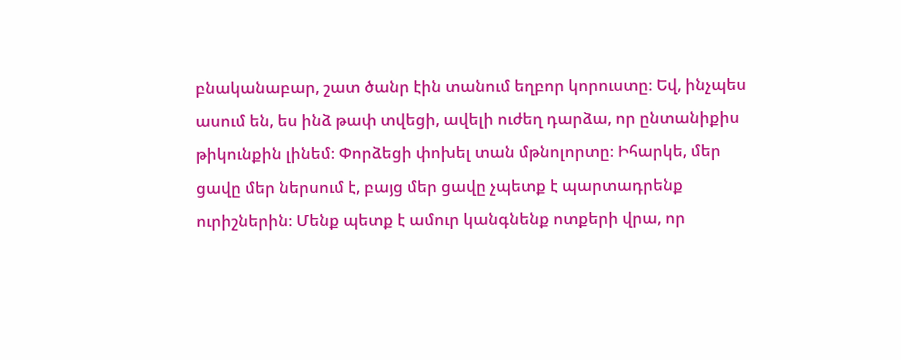բնականաբար, շատ ծանր էին տանում եղբոր կորուստը։ Եվ, ինչպես ասում են, ես ինձ թափ տվեցի, ավելի ուժեղ դարձա, որ ընտանիքիս թիկունքին լինեմ։ Փորձեցի փոխել տան մթնոլորտը։ Իհարկե, մեր ցավը մեր ներսում է, բայց մեր ցավը չպետք է պարտադրենք ուրիշներին։ Մենք պետք է ամուր կանգնենք ոտքերի վրա, որ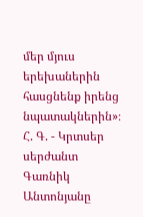մեր մյուս երեխաներին հասցնենք իրենց նպատակներին»։
Հ. Գ. - Կրտսեր սերժանտ Գառնիկ Անտոնյանը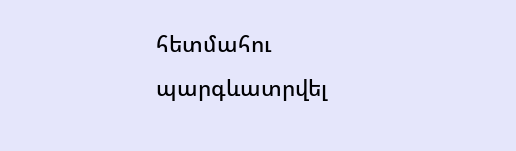հետմահու պարգևատրվել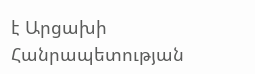է Արցախի Հանրապետության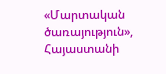«Մարտական ծառայություն», Հայաստանի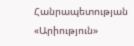Հանրապետության «Արիություն»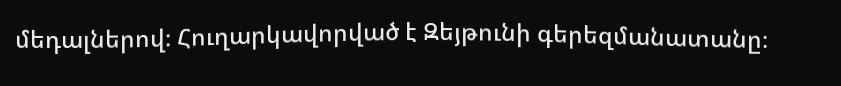մեդալներով։ Հուղարկավորված է Զեյթունի գերեզմանատանը։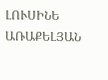ԼՈՒՍԻՆԵ ԱՌԱՔԵԼՅԱՆ